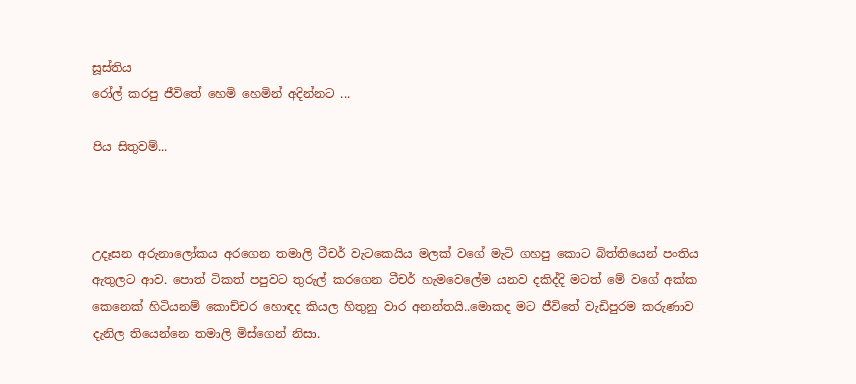සූස්තිය
රෝල් කරපු ජීවිතේ හෙමි හෙමින් අදින්නට ...

පිය සිතුවම්...



උදෑසන අරුනාලෝකය අරගෙන තමාලි ටීචර් වැටකෙයිය මලක් වගේ මැටි ගහපු කොට බිත්තියෙන් පංතිය ඇතුලට ආව. පොත් ටිකත් පපුවට තුරුල් කරගෙන ටීචර් හැමවෙලේම යනව දකිද්දි මටත් මේ වගේ අක්ක කෙනෙක් හිටියනම් කොච්චර හොඳද කියල හිතුනු වාර අනන්තයි..මොකද මට ජීවිතේ වැඩිපුරම කරුණාව දැනිල තියෙන්නෙ තමාලි මිස්ගෙන් නිසා.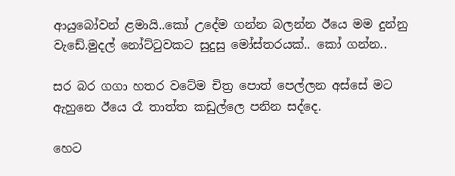ආයුබෝවන් ළමායි..කෝ උදේම ගන්න බලන්න ඊයෙ මම දුන්නු වැඩේ.මුදල් නෝට්‍ටුවකට සුදුසු මෝස්තරයක්.. කෝ ගන්න..

සර බර ගගා හතර වටේම චිත්‍ර පොත් පෙල්ලන අස්සේ මට ඇහුනෙ ඊයෙ රෑ තාත්ත කඩුල්ලෙ පනින සද්දෙ.

හෙට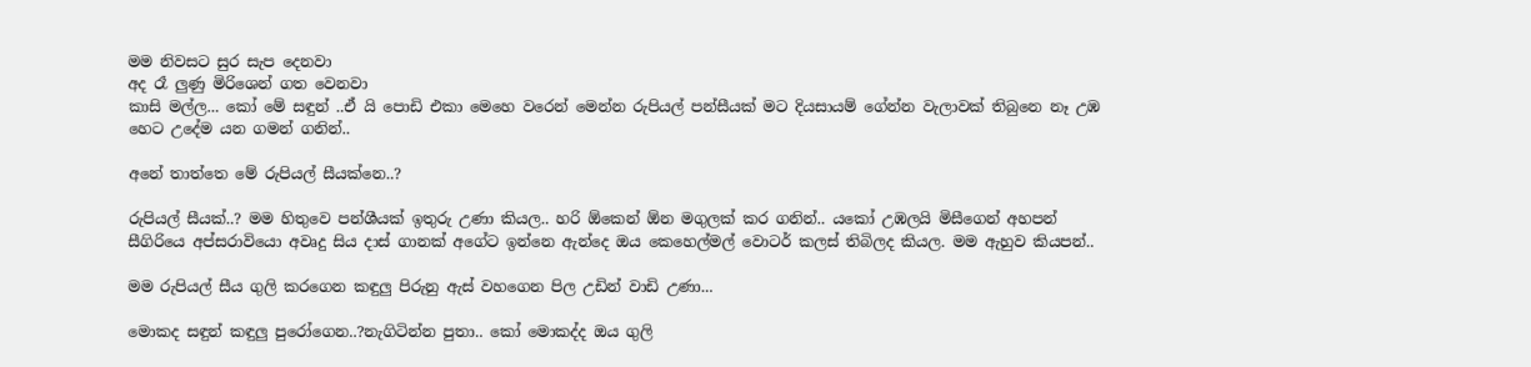මම නිවසට සුර සැප දෙනවා
අද රෑ ලුණු මිරිශෙන් ගත වෙනවා
කාසි මල්ල... කෝ මේ සඳුන් ..ඒ යි පොඩි එකා මෙහෙ වරෙන් මෙන්න රුපියල් පන්සීයක් මට දියසායම් ගේන්න වැලාවක් තිබුනෙ නෑ උඹ හෙට උදේම යන ගමන් ගනින්..

අනේ තාත්තෙ මේ රුපියල් සීයක්නෙ..?

රුපියල් සීයක්..? මම හිතුවෙ පන්ශීයක් ඉතුරු උණා කියල.. හරි ඕකෙන් ඕන මගුලක් කර ගනින්.. යකෝ උඹලයි මිසීගෙන් අහපන් සීගිරියෙ අප්සරාවියො අවෘදු සිය දාස් ගානක් අගේට ඉන්නෙ ඇන්දෙ ඔය කෙහෙල්මල් වොටර් කලස් තිබිලද කියල. මම ඇහුව කියපන්..

මම රුපියල් සීය ගුලි කරගෙන කඳුලු පිරුනු ඇස් වහගෙන පිල උඩින් වාඩි උණා...

මොකද සඳුන් කඳුලු පුරෝගෙන..?නැගිටින්න පුතා.. කෝ මොකද්ද ඔය ගුලි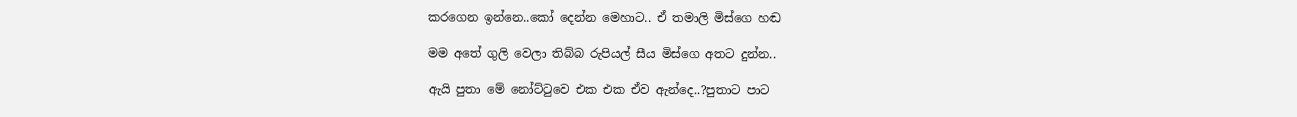කරගෙන ඉන්නෙ..කෝ දෙන්න මෙහාට.. ඒ තමාලි මිස්ගෙ හඬ

මම අතේ ගුලි වෙලා තිබ්බ රුපියල් සීය මිස්ගෙ අතට දුන්න..

ඇයි පුතා මේ නෝට්‍ටුවෙ එක එක ඒව ඇන්දෙ..?පුතාට පාට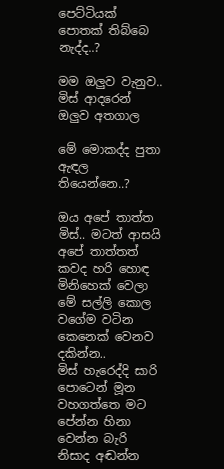පෙට්ටියක් පොතක් තිබ්බෙ නැද්ද..?

මම ඔලුව වැනුව.. මිස් ආදරෙන් ඔලුව අතගාල

මේ මොකද්ද පුතා ඇඳල තියෙන්නෙ..?

ඔය අපේ තාත්ත මිස්.. මටත් ආසයි අපේ තාත්තත් කවද හරි හොඳ මිනිහෙක් වෙලා මේ සල්ලි කොල වගේම වටින කෙනෙක් වෙනව දකින්න..
මිස් හැරෙද්දි සාරි පොටෙන් මූන වහගත්තෙ මට පේන්න හිනා වෙන්න බැරි නිසාද අඬන්න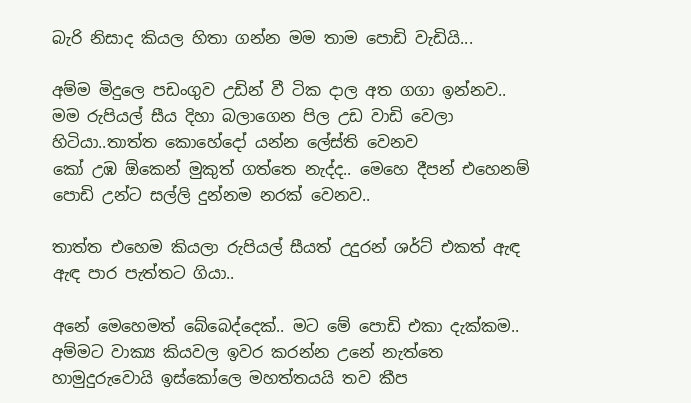බැරි නිසාද කියල හිතා ගන්න මම තාම පොඩි වැඩියි...

අම්ම මිදුලෙ පඩංගුව උඩින් වී ටික දාල අත ගගා ඉන්නව.. මම රුපියල් සීය දිහා බලාගෙන පිල උඩ වාඩි වෙලා හිටියා..තාත්ත කොහේදෝ යන්න ලේස්ති වෙනව
කෝ උඹ ඕකෙන් මුකුත් ගත්තෙ නැද්ද.. මෙහෙ දීපන් එහෙනම් පොඩි උන්ට සල්ලි දුන්නම නරක් වෙනව..

තාත්ත එහෙම කියලා රුපියල් සීයත් උදුරන් ශර්ට් එකත් ඇඳ ඇඳ පාර පැත්තට ගියා..

අනේ මෙහෙමත් බේබෙද්දෙක්.. මට මේ පොඩි එකා දැක්කම.. අම්මට වාක්‍ය කියවල ඉවර කරන්න උනේ නැත්තෙ හාමුදුරුවොයි ඉස්කෝලෙ මහත්තයයි තව කීප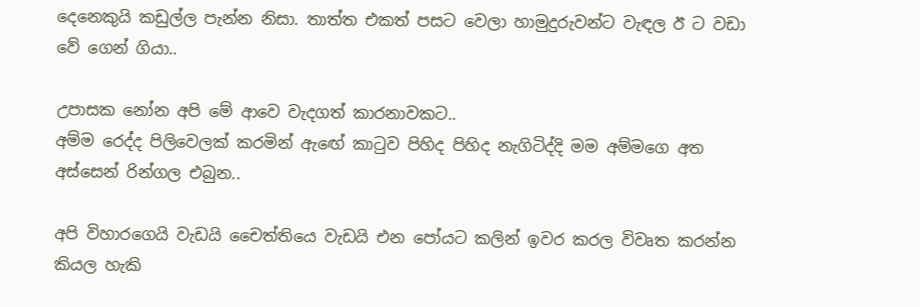දෙනෙකුයි කඩුල්ල පැන්න නිසා. තාත්ත එකත් පසට වෙලා හාමුදුරුවන්ට වැඳල ඊ ට වඩා වේ ගෙන් ගියා..

උපාසක නෝන අපි මේ ආවෙ වැදගත් කාරනාවකට..
අම්ම රෙද්ද පිලිවෙලක් කරමින් ඇඟේ කා‍ටුව පිහිද පිහිද නැගිටිද්දි මම අම්මගෙ අත අස්සෙන් රින්ගල එබුන..

අපි විහාරගෙයි වැඩයි චෛත්තියෙ වැඩයි එන පෝයට කලින් ඉවර කරල විවෘත කරන්න කියල හැකි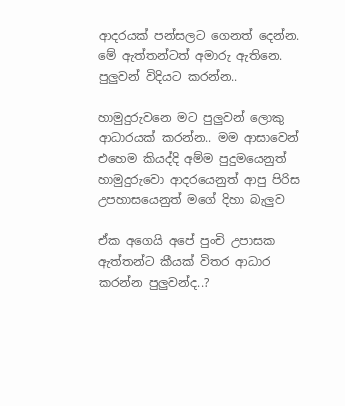ආදරයක් පන්සලට ගෙනත් දෙන්න. මේ ඇත්තන්ටත් අමාරු ඇතිනෙ. පුලුවන් විදියට කරන්න..

හාමුදුරුවනෙ මට පුලුවන් ලොකු ආධාරයක් කරන්න.. මම ආසාවෙන් එහෙම කියද්දි අම්ම පුදුමයෙනුත් හාමුදුරුවො ආදරයෙනුත් ආපු පිරිස උපහාසයෙනුත් මගේ දිහා බැලුව

ඒක අගෙයි අපේ පුංචි උපාසක ඇත්තන්ට කීයක් විතර ආධාර කරන්න පුලුවන්ද..?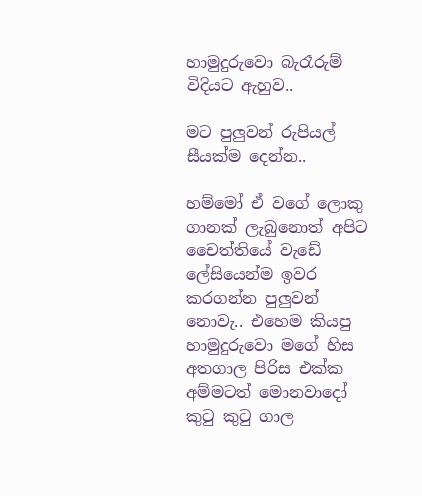හාමුදුරුවො බැරෑරුම් විදියට ඇහුව..

මට පුලුවන් රුපියල් සීයක්ම දෙන්න..

හම්මෝ ඒ වගේ ලොකු ගානක් ලැබුනොත් අපිට චෛත්තියේ වැඩේ ලේසියෙන්ම ඉවර කරගන්න පුලුවන් නොවැ.. එහෙම කියපු හාමුදුරුවො මගේ හිස අතගාල පිරිස එක්ක අම්මටත් මොනවාදෝ කු‍ටු කු‍ටු ගාල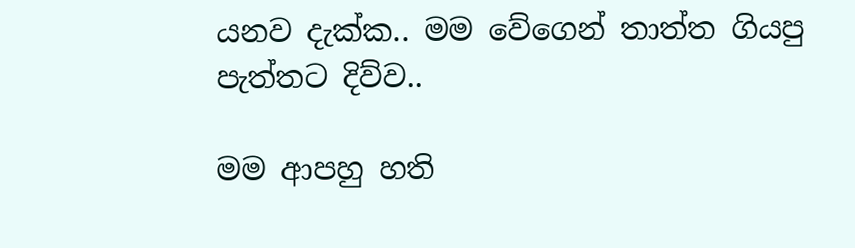යනව දැක්ක.. මම වේගෙන් තාත්ත ගියපු පැත්තට දිව්ව..

මම ආපහු හති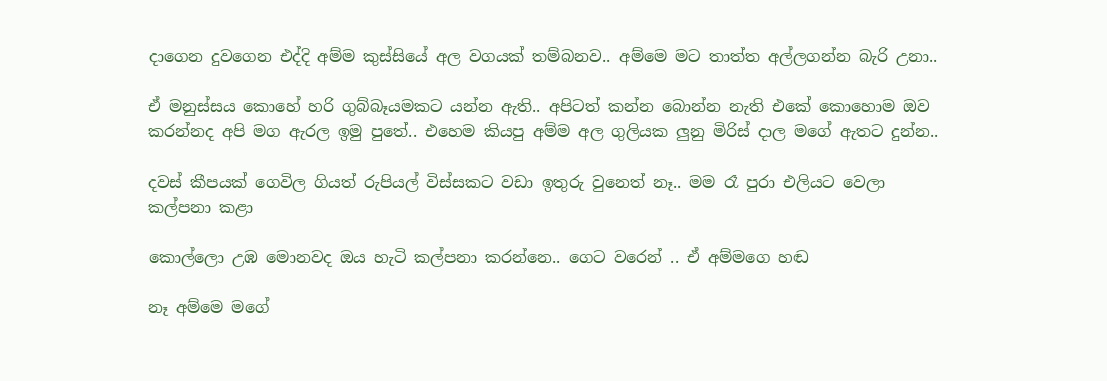දාගෙන දුවගෙන එද්දි අම්ම කුස්සියේ අල වගයක් තම්බනව.. අම්මෙ මට තාත්ත අල්ලගන්න බැරි උනා..

ඒ මනුස්සය කොහේ හරි ගුබ්බෑයමකට යන්න ඇති.. අපිටත් කන්න බොන්න නැති එකේ කොහොම ඔව කරන්නද අපි මග ඇරල ඉමු පුතේ.. එහෙම කියපු අම්ම අල ගුලියක ලුනු මිරිස් දාල මගේ ඇතට දුන්න..

දවස් කීපයක් ගෙවිල ගියත් රුපියල් විස්සකට වඩා ඉතුරු වුනෙත් නෑ.. මම රෑ පුරා එලියට වෙලා කල්පනා කළා

කොල්ලො උඹ මොනවද ඔය හැටි කල්පනා කරන්නෙ.. ගෙට වරෙන් .. ඒ අම්මගෙ හඬ

නෑ අම්මෙ මගේ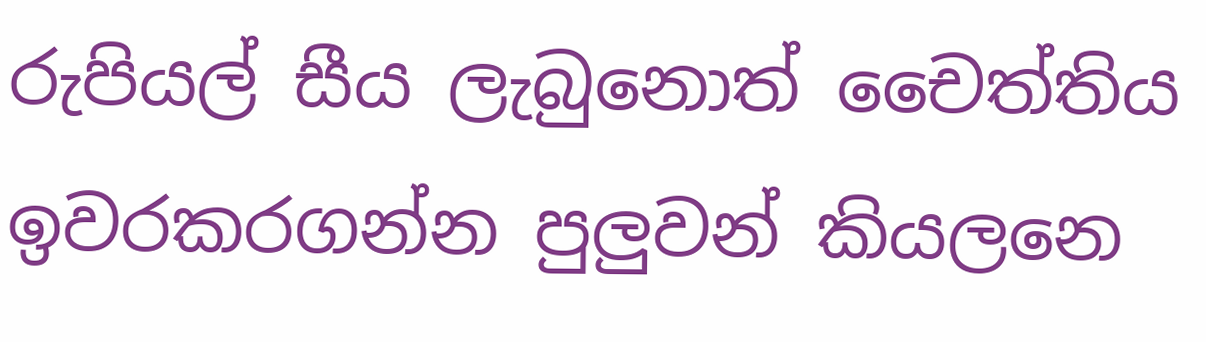රුපියල් සීය ලැබුනොත් චෛත්තිය ඉවරකරගන්න පුලුවන් කියලනෙ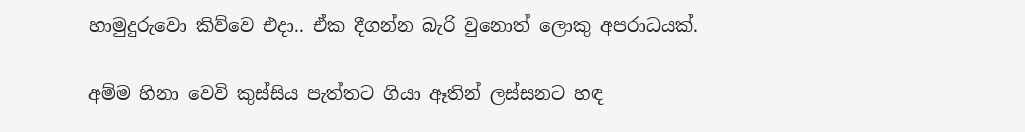හාමුදුරුවො කිව්වෙ එදා.. ඒක දීගන්න බැරි වුනොත් ලොකු අපරාධයක්.

අම්ම හිනා වෙවි කුස්සිය පැත්තට ගියා ඈතින් ලස්සනට හඳ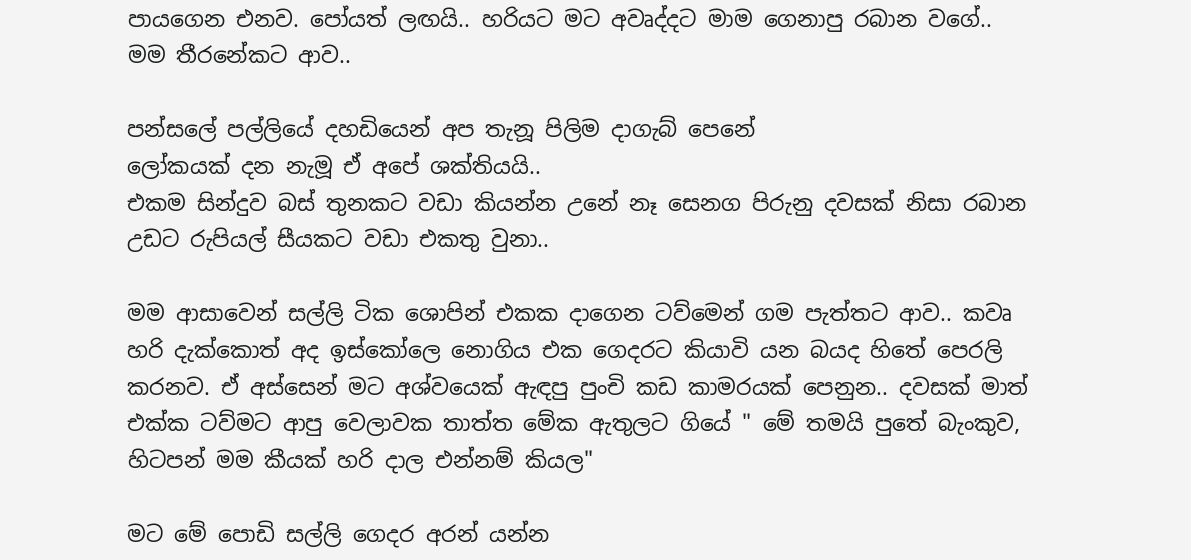පායගෙන එනව. පෝයත් ලඟයි.. හරියට මට අවෘද්දට මාම ගෙනාපු රබාන වගේ.. මම තීරනේකට ආව..

පන්සලේ පල්ලියේ දහඩියෙන් අප තැනූ පිලිම දාගැබ් පෙනේ
ලෝකයක් දන නැමූ ඒ අපේ ශක්තියයි..
එකම සින්දුව බස් තුනකට වඩා කියන්න උනේ නෑ සෙනග පිරුනු දවසක් නිසා රබාන උඩට රුපියල් සීයකට වඩා එකතු වුනා..

මම ආසාවෙන් සල්ලි ටික ශොපින් එකක දාගෙන ටව්මෙන් ගම පැත්තට ආව.. කවෘ හරි දැක්කොත් අද ඉස්කෝලෙ නොගිය එක ගෙදරට කියාවි යන බයද හිතේ පෙරලි කරනව. ඒ අස්සෙන් මට අශ්වයෙක් ඇඳපු පුංචි කඩ කාමරයක් පෙනුන.. දවසක් මාත් එක්ක ටව්මට ආපු වෙලාවක තාත්ත මේක ඇතුලට ගියේ " මේ තමයි පුතේ බැංකුව, හිටපන් මම කීයක් හරි දාල එන්නම් කියල"

මට මේ පොඩි සල්ලි ගෙදර අරන් යන්න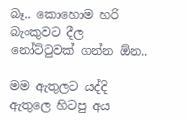බෑ.. කොහොම හරි බැංකුවට දීල නෝට්‍ටුවක් ගන්න ඕන..

මම ඇතුලට යද්දි ඇතුලෙ හිටපු අය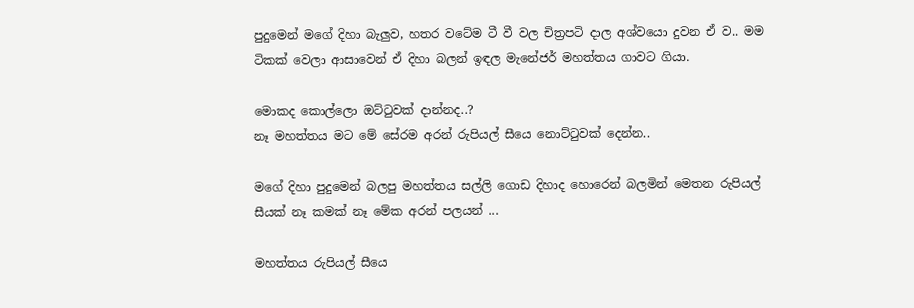පුදුමෙන් මගේ දිහා බැලුව, හතර වටේම ටී වී වල චිත්‍රපටි දාල අශ්වයො දුවන ඒ ව.. මම ටිකක් වෙලා ආසාවෙන් ඒ දිහා බලන් ඉඳල මැනේජර් මහත්තය ගාවට ගියා.

මොකද කොල්ලො ඔට්‍ටුවක් දාන්නද..?
නෑ මහත්තය මට මේ සේරම අරන් රුපියල් සීයෙ නොට්‍ටුවක් දෙන්න..

මගේ දිහා පුදුමෙන් බලපු මහත්තය සල්ලි ගොඩ දිහාද හොරෙන් බලමින් මෙතන රුපියල් සීයක් නෑ කමක් නෑ මේක අරන් පලයන් ...

මහත්තය රුපියල් සීයෙ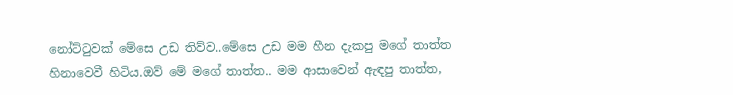නෝට්‍ටුවක් මේසෙ උඩ තිව්ව..මේසෙ උඩ මම හීන දැකපු මගේ තාත්ත හිනාවෙවී හිටිය.ඔව් මේ මගේ තාත්ත.. මම ආසාවෙන් ඇඳපු තාත්ත,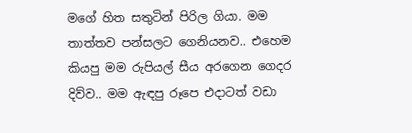මගේ හිත සතුටින් පිරිල ගියා. මම තාත්තව පන්සලට ගෙනියනව.. එහෙම කියපු මම රුපියල් සීය අරගෙන ගෙදර දිව්ව.. මම ඇඳපු රූපෙ එදාටත් වඩා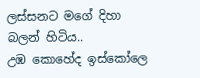ලස්සනට මගේ දිහා බලන් හිටිය..
උඹ කොහේද ඉස්කෝලෙ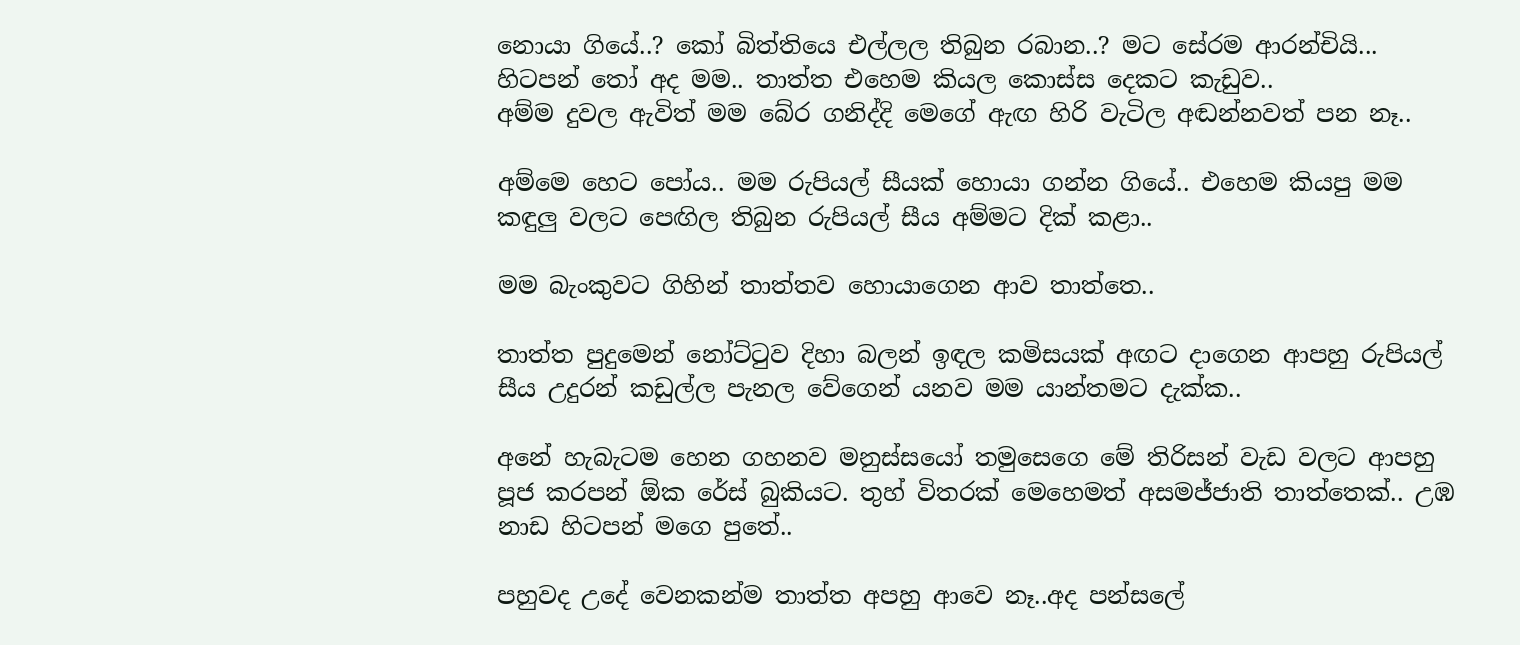නොයා ගියේ..? කෝ බිත්තියෙ එල්ලල තිබුන රබාන..? මට සේරම ආරන්චියි... හිටපන් ‍තෝ අද මම.. තාත්ත එහෙම කියල කොස්ස දෙකට කැඩුව..
අම්ම දුවල ඇවිත් මම බේර ගනිද්දි මෙගේ ඇඟ හිරි වැටිල අඬන්නවත් පන නෑ..

අම්මෙ හෙට පෝය.. මම රුපියල් සීයක් හොයා ගන්න ගියේ.. එහෙම කියපු මම කඳුලු වලට පෙඟිල තිබුන රුපියල් සීය අම්මට දික් කළා..

මම බැංකුවට ගිහින් තාත්තව හොයාගෙන ආව තාත්තෙ..

තාත්ත පුදුමෙන් නෝට්‍ටුව දිහා බලන් ඉඳල කමිසයක් අඟට දාගෙන ආපහු රුපියල් සීය උදුරන් කඩුල්ල පැනල වේගෙන් යනව මම යාන්තමට දැක්ක..

අනේ හැබැටම හෙන ගහනව මනුස්සයෝ තමුසෙගෙ මේ තිරිසන් වැඩ වලට ආපහු පූජ කරපන් ඕක රේස් බුකියට. තුහ් විතරක් මෙහෙමත් අසමජ්ජාති තාත්තෙක්.. උඹ නාඩ හිටපන් මගෙ පුතේ..

පහුවද උදේ වෙනකන්ම තාත්ත අපහු ආවෙ නෑ..අද පන්සලේ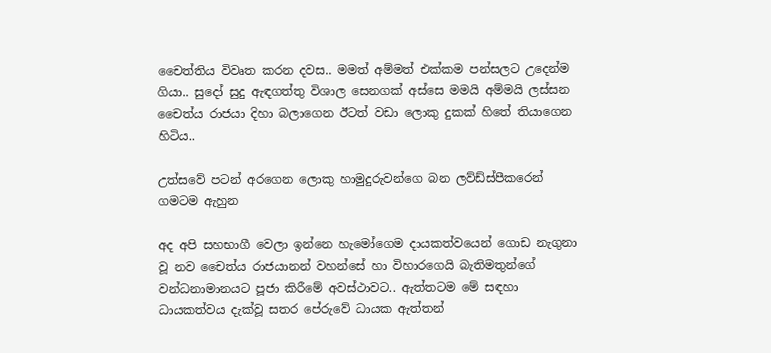චෛත්තිය විවෘත කරන දවස.. මමත් අම්මත් එක්කම පන්සලට උදෙන්ම ගියා.. සුදෝ සුදු ඇඳගත්තු විශාල සෙනගක් අස්සෙ මමයි අම්මයි ලස්සන චෛත්ය රාජයා දිහා බලාගෙන ඊටත් වඩා ලොකු දුකක් හිතේ තියාගෙන හිටිය..

උත්සවේ පටන් අරගෙන ලොකු හාමුදුරුවන්ගෙ බන ලව්ඩ්ස්පීකරෙන් ගමටම ඇහුන

අද අපි සහභාගී වෙලා ඉන්නෙ හැමෝගෙම දායකත්වයෙන් ගොඩ නැගුනා වූ නව චෛත්ය රාජයානන් වහන්සේ හා විහාරගෙයි බැතිමතුන්ගේ වන්ධනාමානයට පූජා කිරීමේ අවස්ථාවට.. ඇත්තටම මේ සඳහා ධායකත්වය දැක්වූ සතර පේරුවේ ධායක ඇත්තන්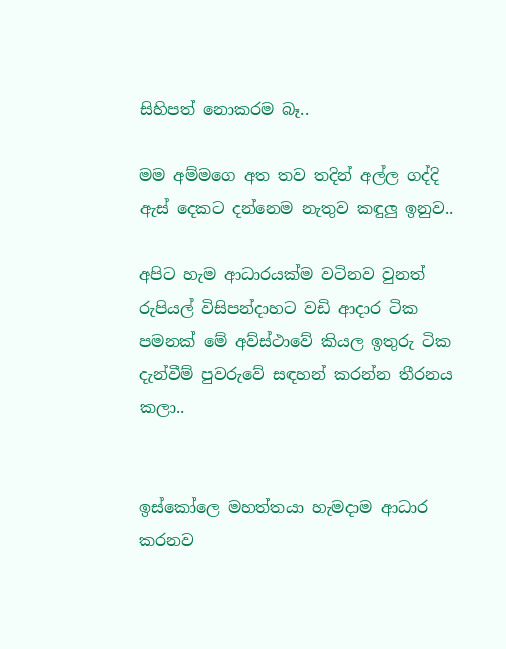සිහිපත් නොකරම බෑ..

මම අම්මගෙ අත තව තදින් අල්ල ගද්දි ඇස් දෙකට දන්නෙම නැතුව කඳුලු ඉනුව..

අපිට හැම ආධාරයක්ම වටිනව වුනත් රුපියල් විසිපන්දාහට වඩි ආදාර ටික පමනක් මේ අව්ස්ථාවේ කියල ඉතුරු ටික දැන්වීම් පුවරුවේ සඳහන් කරන්න තීරනය කලා..


ඉස්කෝලෙ මහත්තයා හැමදාම ආධාර කරනව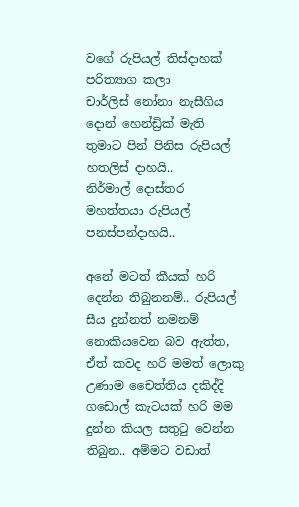වගේ රුපියල් තිස්දාහක් පරිත්‍යාග කලා
චාර්ලිස් නෝනා නැසීගිය දොන් හෙන්ඩ්‍රික් මැති තුමාට පින් පිනිස රුපියල් හතලිස් දාහයි..
නිර්මාල් දොස්තර මහත්තයා රුපියල් පනස්පන්දාහයි..

අනේ මටත් කීයක් හරි දෙන්න තිබුනනම්.. රුපියල් සීය දුන්නත් නමනම් නොකියවෙන බව ඇත්ත, ඒත් කවද හරි මමත් ලොකු උණාම චෛත්තිය දකිද්දි ගඩොල් කැටයක් හරි මම දුන්න කියල සතු‍ටු වෙන්න තිබුන.. අම්මට වඩාත්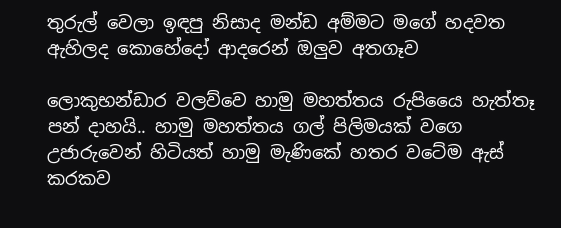තුරුල් වෙලා ඉඳපු නිසාද මන්ඩ අම්මට මගේ හදවත ඇහිලද කොහේදෝ ආදරෙන් ඔලුව අතගෑව

ලොකුභන්ඩාර වලව්වෙ හාමු මහත්තය රුපියෛ හැත්තෑ පන් දාහයි.. හාමු මහත්තය ගල් පිලිමයක් වගෙ උජාරුවෙන් හිටියත් හාමු මැණිකේ හතර වටේම ඇස් කරකව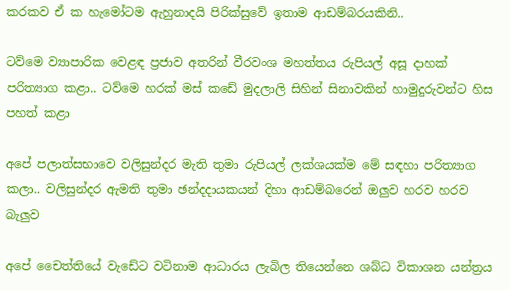කරකව ඒ ක හැමෝටම ඇහුනාදයි පිරික්සුවේ ඉතාම ආඩම්බරයකිනි..

ටව්මෙ ව්‍යාපාරික වෙළඳ ප්‍රජාව අතරින් වීරවංශ මහත්තය රුපියල් අසූ දාහක් පරිත්‍යාග කළා.. ටව්මෙ හරක් මස් කඩේ මුදලාලි සිහින් සිනාවකින් හාමුදුරුවන්ට හිස පහත් කළා

අපේ පලාත්සභාවෙ වලිසුන්දර මැති තුමා රුපියල් ලක්ශයක්ම මේ සඳහා පරිත්‍යාග කලා.. වලිසුන්දර ඇමති තුමා ඡන්දදායකයන් දිහා ආඩම්බරෙන් ඔලුව හරව හරව බැලුව

අපේ චෛත්තියේ වැඩේට වටිනාම ආධාරය ලැබිල තියෙන්නෙ ශබ්ධ විකාශන යන්ත්‍රය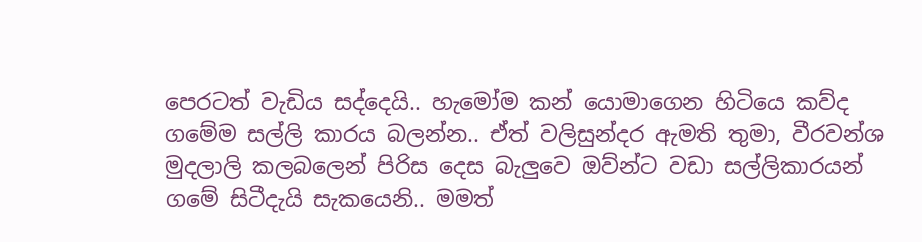පෙරටත් වැඩිය සද්දෙයි.. හැමෝම කන් යොමාගෙන හිටියෙ කව්ද ගමේම සල්ලි කාරය බලන්න.. ඒත් වලිසුන්දර ඇමති තුමා, වීරවන්ශ මුදලාලි කලබලෙන් පිරිස දෙස බැලුවෙ ඔව්න්ට වඩා සල්ලිකාරයන් ගමේ සිටීදැයි සැකයෙනි.. මමත්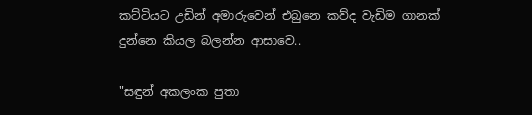කට්ටියට උඩින් අමාරුවෙන් එබුනෙ කව්ද වැඩිම ගානක් දුන්නෙ කියල බලන්න ආසාවෙ..

"සඳුන් අකලංක පුතා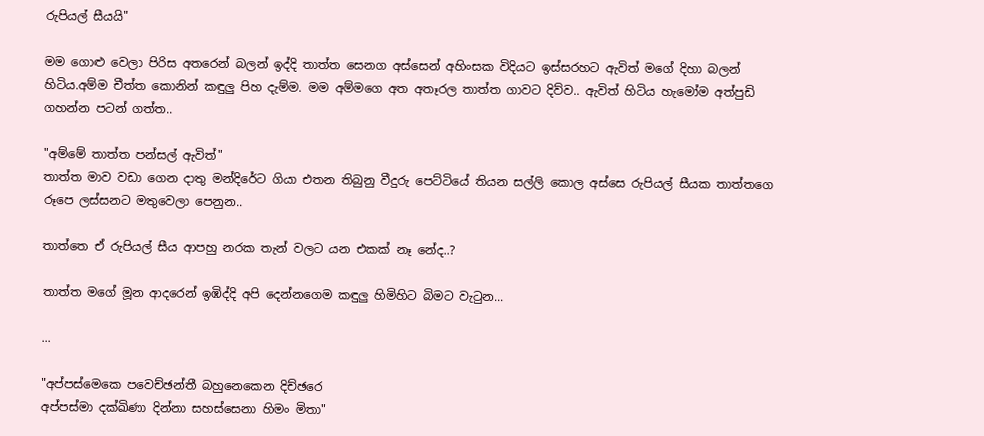රුපියල් සීයයි"

මම ගොළු වෙලා පිරිස අතරෙන් බලන් ඉද්දි තාත්ත සෙනග අස්සෙන් අහිංසක විදියට ඉස්සරහට ඇවිත් මගේ දිහා බලන් හිටිය.අම්ම චීත්ත කොනින් කඳුලු පිහ දැම්ම. මම අම්මගෙ අත අතෑරල තාත්ත ගාවට දිව්ව.. ඇවිත් හිටිය හැමෝම අත්පුඩි ගහන්න පටන් ගත්ත..

"අම්මේ තාත්ත පන්සල් ඇවිත්"
තාත්ත මාව වඩා ගෙන දාතු මන්දිරේට ගියා එතන තිබුනු වීදුරු පෙට්ටියේ තියන සල්ලි කොල අස්සෙ රුපියල් සීයක තාත්තගෙ රූපෙ ලස්සනට මතුවෙලා පෙනුන..

තාත්තෙ ඒ රුපියල් සීය ආපහු නරක තැන් වලට යන එකක් නෑ නේද..?

තාත්ත මගේ මූන ආදරෙන් ඉඹිද්දි අපි දෙන්නගෙම කඳුලු හිමිහිට බිමට වැ‍ටුන...

...

"අප්පස්මෙකෙ පවෙච්ඡන්තී බහුනෙකෙන දිච්ඡරෙ
අප්පස්මා දක්ඛිණා දින්නා සහස්සෙනා හිමං මිතා"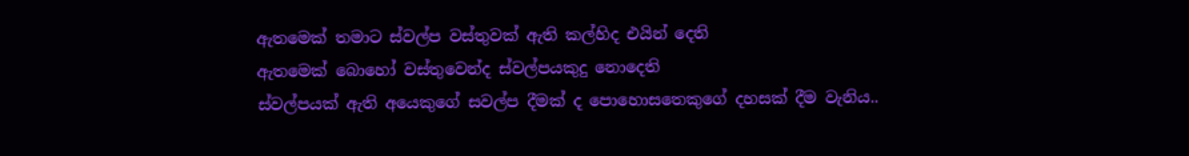ඇතමෙක් තමාට ස්වල්ප වස්තුවක් ඇති කල්හිද එයින් දෙති
ඇතමෙක් බොහෝ වස්තුවෙන්ද ස්වල්පයකුදු නොදෙති
ස්වල්පයක් ඇති අයෙකුගේ සවල්ප දීමක් ද පොහොසතෙකුගේ දහසක් දීම වැනිය..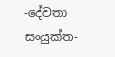-දේවතා සංයුක්ත-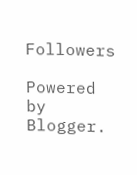Followers

Powered by Blogger.